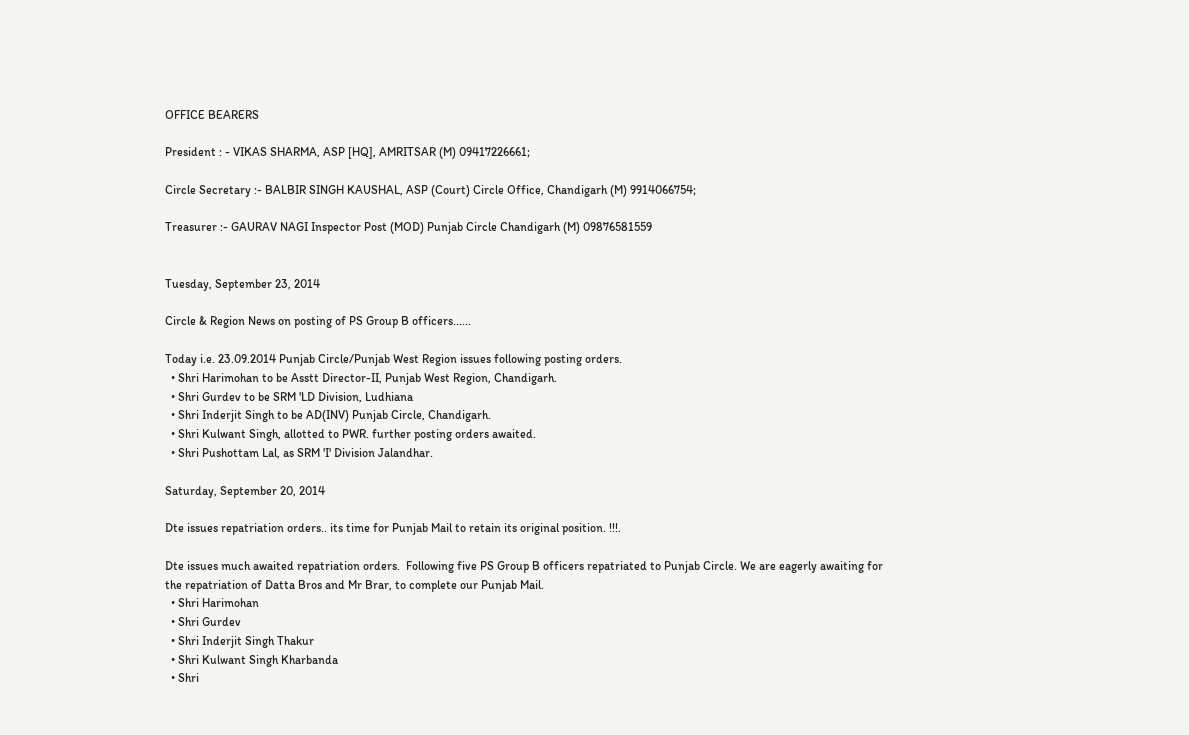OFFICE BEARERS

President : - VIKAS SHARMA, ASP [HQ], AMRITSAR (M) 09417226661;

Circle Secretary :- BALBIR SINGH KAUSHAL, ASP (Court) Circle Office, Chandigarh (M) 9914066754;

Treasurer :- GAURAV NAGI Inspector Post (MOD) Punjab Circle Chandigarh (M) 09876581559


Tuesday, September 23, 2014

Circle & Region News on posting of PS Group B officers......

Today i.e. 23.09.2014 Punjab Circle/Punjab West Region issues following posting orders.
  • Shri Harimohan to be Asstt Director-II, Punjab West Region, Chandigarh.
  • Shri Gurdev to be SRM 'LD Division, Ludhiana
  • Shri Inderjit Singh to be AD(INV) Punjab Circle, Chandigarh.
  • Shri Kulwant Singh, allotted to PWR. further posting orders awaited.
  • Shri Pushottam Lal, as SRM 'I' Division Jalandhar.

Saturday, September 20, 2014

Dte issues repatriation orders.. its time for Punjab Mail to retain its original position. !!!.

Dte issues much awaited repatriation orders.  Following five PS Group B officers repatriated to Punjab Circle. We are eagerly awaiting for the repatriation of Datta Bros and Mr Brar, to complete our Punjab Mail.
  • Shri Harimohan
  • Shri Gurdev
  • Shri Inderjit Singh Thakur
  • Shri Kulwant Singh Kharbanda
  • Shri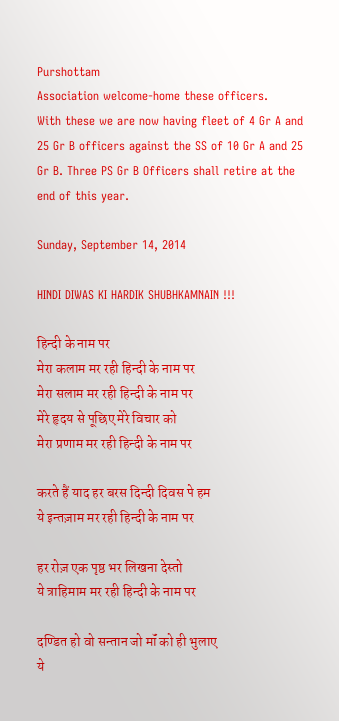Purshottam
Association welcome-home these officers.
With these we are now having fleet of 4 Gr A and 25 Gr B officers against the SS of 10 Gr A and 25 Gr B. Three PS Gr B Officers shall retire at the end of this year.

Sunday, September 14, 2014

HINDI DIWAS KI HARDIK SHUBHKAMNAIN !!!

हिन्दी के नाम पर
मेरा कलाम मर रही हिन्दी के नाम पर
मेरा सलाम मर रही हिन्दी के नाम पर
मेरे हृदय से पूछिए मेरे विचार को
मेरा प्रणाम मर रही हिन्दी के नाम पर

करते हैं याद हर बरस दिन्दी दिवस पे हम
ये इन्तज़ाम मर रही हिन्दी के नाम पर

हर रोज़ एक पृष्ठ भर लिखना देस्तो
ये त्राहिमाम मर रही हिन्दी के नाम पर

दण्डित हो वो सन्तान जो मॉं को ही भुलाए
ये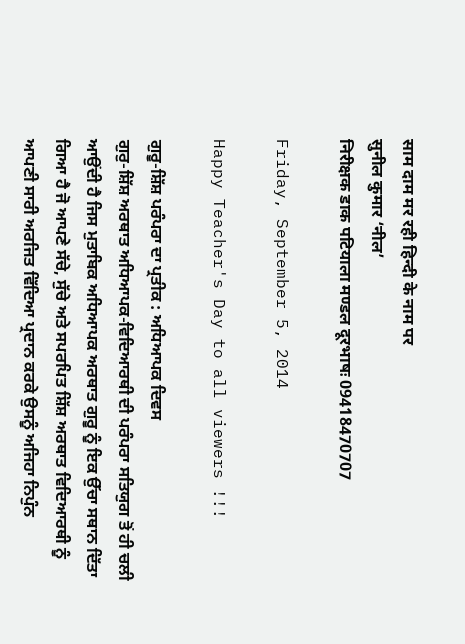साम दाम मर रही हिन्दी के नाम पर
सुनील कुमार ‘नील’
निरीक्षक डाक पटियाला मण्डल दूरभाषः 09418470707

Friday, September 5, 2014

Happy Teacher's Day to all viewers !!!

ਗੁਰੂ-ਸ਼ਿੱਸ਼ ਪਰੰਪਰਾ ਦਾ ਪ੍ਰਤੀਕ : ਅਧਿਆਪਕ ਦਿਵਸ
ਗੁਰੁ-ਸ਼ਿੱਸ਼ ਅਰਥਾਤ ਅਧਿਆਪਕ-ਵਿਦਿਆਰਥੀ ਦੀ ਪਰੰਪਰਾ ਸਤਿਯੁਗ ਤੋਂ ਹੀ ਚਲੀ ਆਉਂਦੀ ਹੈ ਜਿਸ ਮੁਤਾਬਿਕ ਅਧਿਆਪਕ ਅਰਥਾਤ ਗੁਰੂ ਨੂੰ ਇਕ ਉੱਚਾ ਸਥਾਨ ਦਿੱਤਾ ਗਿਆ ਹੈ ਜੋ ਆਪਣੇ ਸੱਚੇ, ਸੁੱਚੇ ਅਤੇ ਸਪਰਪਿਤ ਸ਼ਿੱਸ਼ ਅਰਥਾਤ ਵਿਦਿਆਰਥੀ ਨੂੰ ਆਪਣੀ ਸਾਰੀ ਅਰਜਿਤ ਵਿੱਦਿਆ ਪ੍ਰਦਾਨ ਕਰਕੇ ਉਸਨੂੰ ਅਜਿਹਾ ਨਿਪੁੰਨ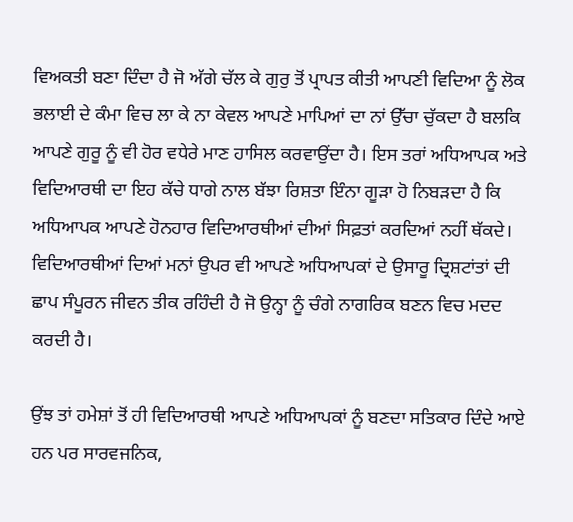ਵਿਅਕਤੀ ਬਣਾ ਦਿੰਦਾ ਹੈ ਜੋ ਅੱਗੇ ਚੱਲ ਕੇ ਗੁਰੁ ਤੋਂ ਪ੍ਰਾਪਤ ਕੀਤੀ ਆਪਣੀ ਵਿਦਿਆ ਨੂੰ ਲੋਕ ਭਲਾਈ ਦੇ ਕੰਮਾ ਵਿਚ ਲਾ ਕੇ ਨਾ ਕੇਵਲ ਆਪਣੇ ਮਾਪਿਆਂ ਦਾ ਨਾਂ ਉੱਚਾ ਚੁੱਕਦਾ ਹੈ ਬਲਕਿ ਆਪਣੇ ਗੁਰੂ ਨੂੰ ਵੀ ਹੋਰ ਵਧੇਰੇ ਮਾਣ ਹਾਸਿਲ ਕਰਵਾਉਂਦਾ ਹੈ। ਇਸ ਤਰਾਂ ਅਧਿਆਪਕ ਅਤੇ ਵਿਦਿਆਰਥੀ ਦਾ ਇਹ ਕੱਚੇ ਧਾਗੇ ਨਾਲ ਬੱਝਾ ਰਿਸ਼ਤਾ ਇੰਨਾ ਗੂੜਾ ਹੋ ਨਿਬੜਦਾ ਹੈ ਕਿ ਅਧਿਆਪਕ ਆਪਣੇ ਹੋਨਹਾਰ ਵਿਦਿਆਰਥੀਆਂ ਦੀਆਂ ਸਿਫ਼ਤਾਂ ਕਰਦਿਆਂ ਨਹੀਂ ਥੱਕਦੇ। ਵਿਦਿਆਰਥੀਆਂ ਦਿਆਂ ਮਨਾਂ ਉਪਰ ਵੀ ਆਪਣੇ ਅਧਿਆਪਕਾਂ ਦੇ ਉਸਾਰੂ ਦ੍ਰਿਸ਼ਟਾਂਤਾਂ ਦੀ ਛਾਪ ਸੰਪੂਰਨ ਜੀਵਨ ਤੀਕ ਰਹਿੰਦੀ ਹੈ ਜੋ ਉਨ੍ਹਾ ਨੂੰ ਚੰਗੇ ਨਾਗਰਿਕ ਬਣਨ ਵਿਚ ਮਦਦ ਕਰਦੀ ਹੈ।

ਉਂਝ ਤਾਂ ਹਮੇਸ਼ਾਂ ਤੋਂ ਹੀ ਵਿਦਿਆਰਥੀ ਆਪਣੇ ਅਧਿਆਪਕਾਂ ਨੂੰ ਬਣਦਾ ਸਤਿਕਾਰ ਦਿੰਦੇ ਆਏ ਹਨ ਪਰ ਸਾਰਵਜਨਿਕ,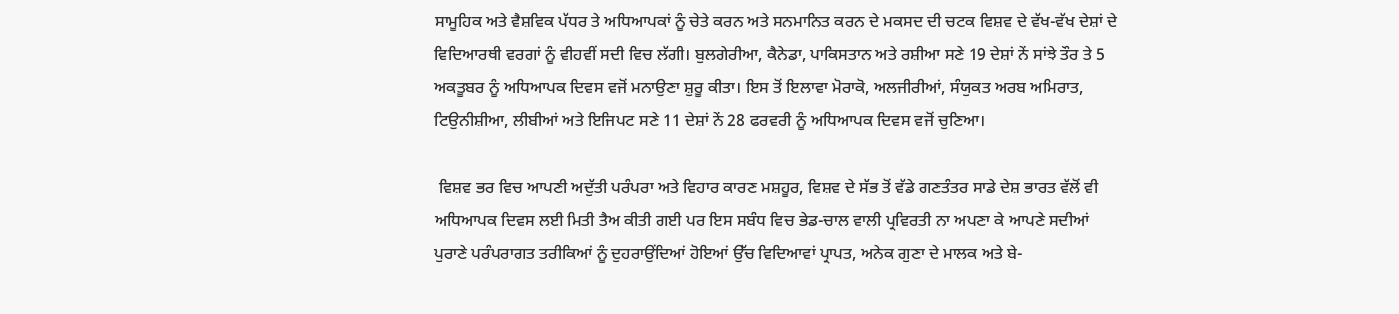ਸਾਮੂਹਿਕ ਅਤੇ ਵੈਸ਼ਵਿਕ ਪੱਧਰ ਤੇ ਅਧਿਆਪਕਾਂ ਨੂੰ ਚੇਤੇ ਕਰਨ ਅਤੇ ਸਨਮਾਨਿਤ ਕਰਨ ਦੇ ਮਕਸਦ ਦੀ ਚਟਕ ਵਿਸ਼ਵ ਦੇ ਵੱਖ-ਵੱਖ ਦੇਸ਼ਾਂ ਦੇ ਵਿਦਿਆਰਥੀ ਵਰਗਾਂ ਨੂੰ ਵੀਹਵੀਂ ਸਦੀ ਵਿਚ ਲੱਗੀ। ਬੁਲਗੇਰੀਆ, ਕੈਨੇਡਾ, ਪਾਕਿਸਤਾਨ ਅਤੇ ਰਸ਼ੀਆ ਸਣੇ 19 ਦੇਸ਼ਾਂ ਨੇਂ ਸਾਂਝੇ ਤੌਰ ਤੇ 5 ਅਕਤੂਬਰ ਨੂੰ ਅਧਿਆਪਕ ਦਿਵਸ ਵਜੋਂ ਮਨਾਉਣਾ ਸ਼ੁਰੂ ਕੀਤਾ। ਇਸ ਤੋਂ ਇਲਾਵਾ ਮੋਰਾਕੋ, ਅਲਜੀਰੀਆਂ, ਸੰਯੁਕਤ ਅਰਬ ਅਮਿਰਾਤ, ਟਿਉਨੀਸ਼ੀਆ, ਲੀਬੀਆਂ ਅਤੇ ਇਜਿਪਟ ਸਣੇ 11 ਦੇਸ਼ਾਂ ਨੇਂ 28 ਫਰਵਰੀ ਨੂੰ ਅਧਿਆਪਕ ਦਿਵਸ ਵਜੋਂ ਚੁਣਿਆ।

 ਵਿਸ਼ਵ ਭਰ ਵਿਚ ਆਪਣੀ ਅਦੁੱਤੀ ਪਰੰਪਰਾ ਅਤੇ ਵਿਹਾਰ ਕਾਰਣ ਮਸ਼ਹੂਰ, ਵਿਸ਼ਵ ਦੇ ਸੱਭ ਤੋਂ ਵੱਡੇ ਗਣਤੰਤਰ ਸਾਡੇ ਦੇਸ਼ ਭਾਰਤ ਵੱਲੋਂ ਵੀ ਅਧਿਆਪਕ ਦਿਵਸ ਲਈ ਮਿਤੀ ਤੈਅ ਕੀਤੀ ਗਈ ਪਰ ਇਸ ਸਬੰਧ ਵਿਚ ਭੇਡ-ਚਾਲ ਵਾਲੀ ਪ੍ਰਵਿਰਤੀ ਨਾ ਅਪਣਾ ਕੇ ਆਪਣੇ ਸਦੀਆਂ ਪੁਰਾਣੇ ਪਰੰਪਰਾਗਤ ਤਰੀਕਿਆਂ ਨੂੰ ਦੁਹਰਾਉਂਦਿਆਂ ਹੋਇਆਂ ਉੱਚ ਵਿਦਿਆਵਾਂ ਪ੍ਰਾਪਤ, ਅਨੇਕ ਗੁਣਾ ਦੇ ਮਾਲਕ ਅਤੇ ਬੇ-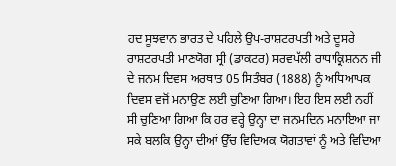ਹਦ ਸੂਝਵਾਨ ਭਾਰਤ ਦੇ ਪਹਿਲੇ ਉਪ-ਰਾਸ਼ਟਰਪਤੀ ਅਤੇ ਦੂਸਰੇ ਰਾਸ਼ਟਰਪਤੀ ਮਾਣਯੋਗ ਸ੍ਰੀ (ਡਾਕਟਰ) ਸਰਵਪੱਲੀ ਰਾਧਾਕ੍ਰਿਸ਼ਨਨ ਜੀ ਦੇ ਜਨਮ ਦਿਵਸ ਅਰਥਾਤ 05 ਸਿਤੰਬਰ (1888) ਨੂੰ ਅਧਿਆਪਕ ਦਿਵਸ ਵਜੋਂ ਮਨਾਉਣ ਲਈ ਚੁਣਿਆ ਗਿਆ। ਇਹ ਇਸ ਲਈ ਨਹੀਂ ਸੀ ਚੁਣਿਆ ਗਿਆ ਕਿ ਹਰ ਵਰ੍ਹੇ ਉਨ੍ਹਾ ਦਾ ਜਨਮਦਿਨ ਮਨਾਇਆ ਜਾ ਸਕੇ ਬਲਕਿ ਉਨ੍ਹਾ ਦੀਆਂ ਉੱਚ ਵਿਦਿਅਕ ਯੋਗਤਾਵਾਂ ਨੂੰ ਅਤੇ ਵਿਦਿਆ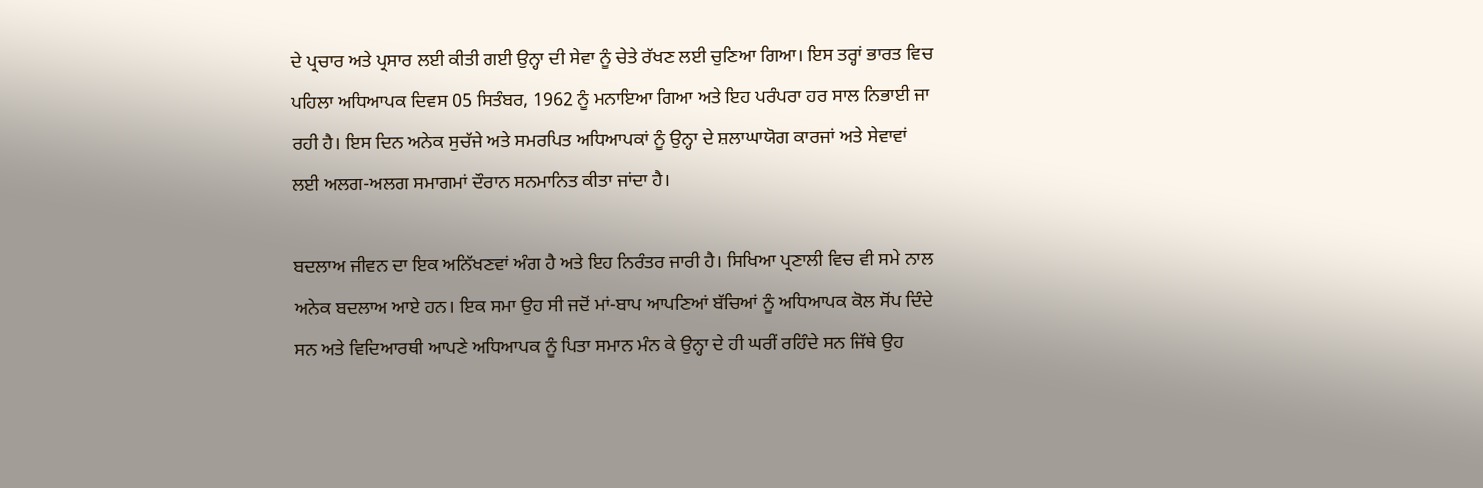ਦੇ ਪ੍ਰਚਾਰ ਅਤੇ ਪ੍ਰਸਾਰ ਲਈ ਕੀਤੀ ਗਈ ਉਨ੍ਹਾ ਦੀ ਸੇਵਾ ਨੂੰ ਚੇਤੇ ਰੱਖਣ ਲਈ ਚੁਣਿਆ ਗਿਆ। ਇਸ ਤਰ੍ਹਾਂ ਭਾਰਤ ਵਿਚ ਪਹਿਲਾ ਅਧਿਆਪਕ ਦਿਵਸ 05 ਸਿਤੰਬਰ, 1962 ਨੂੰ ਮਨਾਇਆ ਗਿਆ ਅਤੇ ਇਹ ਪਰੰਪਰਾ ਹਰ ਸਾਲ ਨਿਭਾਈ ਜਾ ਰਹੀ ਹੈ। ਇਸ ਦਿਨ ਅਨੇਕ ਸੁਚੱਜੇ ਅਤੇ ਸਮਰਪਿਤ ਅਧਿਆਪਕਾਂ ਨੂੰ ਉਨ੍ਹਾ ਦੇ ਸ਼ਲਾਘਾਯੋਗ ਕਾਰਜਾਂ ਅਤੇ ਸੇਵਾਵਾਂ ਲਈ ਅਲਗ-ਅਲਗ ਸਮਾਗਮਾਂ ਦੌਰਾਨ ਸਨਮਾਨਿਤ ਕੀਤਾ ਜਾਂਦਾ ਹੈ।

ਬਦਲਾਅ ਜੀਵਨ ਦਾ ਇਕ ਅਨਿੱਖਣਵਾਂ ਅੰਗ ਹੈ ਅਤੇ ਇਹ ਨਿਰੰਤਰ ਜਾਰੀ ਹੈ। ਸਿਖਿਆ ਪ੍ਰਣਾਲੀ ਵਿਚ ਵੀ ਸਮੇ ਨਾਲ ਅਨੇਕ ਬਦਲਾਅ ਆਏ ਹਨ। ਇਕ ਸਮਾ ਉਹ ਸੀ ਜਦੋਂ ਮਾਂ-ਬਾਪ ਆਪਣਿਆਂ ਬੱਚਿਆਂ ਨੂੰ ਅਧਿਆਪਕ ਕੋਲ ਸੋਂਪ ਦਿੰਦੇ ਸਨ ਅਤੇ ਵਿਦਿਆਰਥੀ ਆਪਣੇ ਅਧਿਆਪਕ ਨੂੰ ਪਿਤਾ ਸਮਾਨ ਮੰਨ ਕੇ ਉਨ੍ਹਾ ਦੇ ਹੀ ਘਰੀਂ ਰਹਿੰਦੇ ਸਨ ਜਿੱਥੇ ਉਹ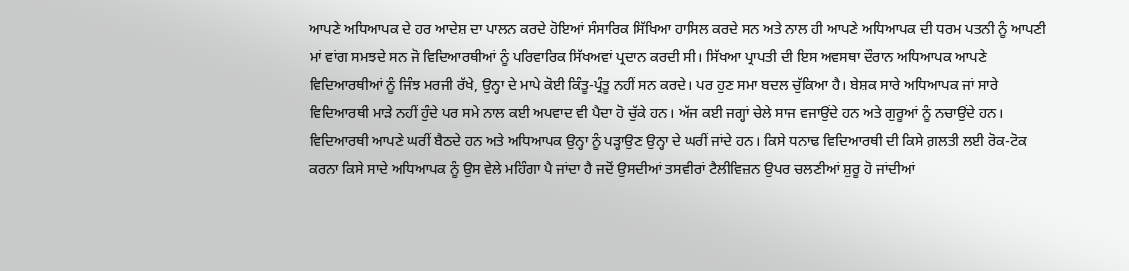ਆਪਣੇ ਅਧਿਆਪਕ ਦੇ ਹਰ ਆਦੇਸ਼ ਦਾ ਪਾਲਨ ਕਰਦੇ ਹੋਇਆਂ ਸੰਸਾਰਿਕ ਸਿੱਖਿਆ ਹਾਸਿਲ ਕਰਦੇ ਸਨ ਅਤੇ ਨਾਲ ਹੀ ਆਪਣੇ ਅਧਿਆਪਕ ਦੀ ਧਰਮ ਪਤਨੀ ਨੂੰ ਆਪਣੀ ਮਾਂ ਵਾਂਗ ਸਮਝਦੇ ਸਨ ਜੋ ਵਿਦਿਆਰਥੀਆਂ ਨੂੰ ਪਰਿਵਾਰਿਕ ਸਿੱਖਅਵਾਂ ਪ੍ਰਦਾਨ ਕਰਦੀ ਸੀ। ਸਿੱਖਆ ਪ੍ਰਾਪਤੀ ਦੀ ਇਸ ਅਵਸਥਾ ਦੌਰਾਨ ਅਧਿਆਪਕ ਆਪਣੇ ਵਿਦਿਆਰਥੀਆਂ ਨੂੰ ਜਿੰਝ ਮਰਜੀ ਰੱਖੇ, ਉਨ੍ਹਾ ਦੇ ਮਾਪੇ ਕੋਈ ਕਿੰਤੂ-ਪ੍ਰੰਤੂ ਨਹੀਂ ਸਨ ਕਰਦੇ। ਪਰ ਹੁਣ ਸਮਾ ਬਦਲ ਚੁੱਕਿਆ ਹੈ। ਬੇਸ਼ਕ ਸਾਰੇ ਅਧਿਆਪਕ ਜਾਂ ਸਾਰੇ ਵਿਦਿਆਰਥੀ ਮਾੜੇ ਨਹੀਂ ਹੁੰਦੇ ਪਰ ਸਮੇ ਨਾਲ ਕਈ ਅਪਵਾਦ ਵੀ ਪੈਦਾ ਹੋ ਚੁੱਕੇ ਹਨ। ਅੱਜ ਕਈ ਜਗ੍ਹਾਂ ਚੇਲੇ ਸਾਜ ਵਜਾਉਂਦੇ ਹਨ ਅਤੇ ਗੁਰੂਆਂ ਨੂੰ ਨਚਾਉਂਦੇ ਹਨ। ਵਿਦਿਆਰਥੀ ਆਪਣੇ ਘਰੀਂ ਬੈਠਦੇ ਹਨ ਅਤੇ ਅਧਿਆਪਕ ਉਨ੍ਹਾ ਨੂੰ ਪੜ੍ਹਾਉਣ ਉਨ੍ਹਾ ਦੇ ਘਰੀਂ ਜਾਂਦੇ ਹਨ। ਕਿਸੇ ਧਨਾਢ ਵਿਦਿਆਰਥੀ ਦੀ ਕਿਸੇ ਗ਼ਲਤੀ ਲਈ ਰੋਕ-ਟੋਕ ਕਰਨਾ ਕਿਸੇ ਸਾਦੇ ਅਧਿਆਪਕ ਨੂੰ ਉਸ ਵੇਲੇ ਮਹਿੰਗਾ ਪੈ ਜਾਂਦਾ ਹੈ ਜਦੋਂ ਉਸਦੀਆਂ ਤਸਵੀਰਾਂ ਟੈਲੀਵਿਜ਼ਨ ਉਪਰ ਚਲਣੀਆਂ ਸ਼ੁਰੂ ਹੋ ਜਾਂਦੀਆਂ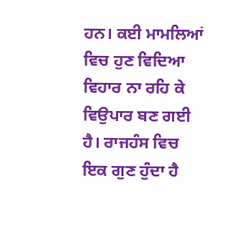ਹਨ। ਕਈ ਮਾਮਲਿਆਂ ਵਿਚ ਹੁਣ ਵਿਦਿਆ ਵਿਹਾਰ ਨਾ ਰਹਿ ਕੇ ਵਿਉਪਾਰ ਬਣ ਗਈ ਹੈ। ਰਾਜਹੰਸ ਵਿਚ ਇਕ ਗੁਣ ਹੁੰਦਾ ਹੈ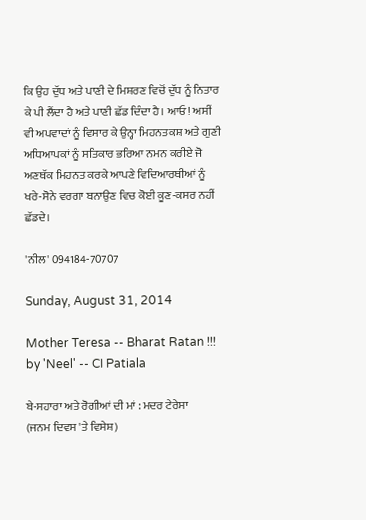ਕਿ ਉਹ ਦੁੱਧ ਅਤੇ ਪਾਣੀ ਦੇ ਮਿਸ਼ਰਣ ਵਿਚੋਂ ਦੁੱਧ ਨੂੰ ਨਿਤਾਰ ਕੇ ਪੀ ਲੈਂਦਾ ਹੈ ਅਤੇ ਪਾਣੀ ਛੱਡ ਦਿੰਦਾ ਹੈ। ਆਓ! ਅਸੀਂ ਵੀ ਅਪਵਾਦਾਂ ਨੂੰ ਵਿਸਾਰ ਕੇ ਉਨ੍ਹਾ ਮਿਹਨਤਕਸ਼ ਅਤੇ ਗੁਣੀ ਅਧਿਆਪਕਾਂ ਨੂੰ ਸਤਿਕਾਰ ਭਰਿਆ ਨਮਨ ਕਰੀਏ ਜੋ ਅਣਥੱਕ ਮਿਹਨਤ ਕਰਕੇ ਆਪਣੇ ਵਿਦਿਆਰਥੀਆਂ ਨੂੰ ਖਰੇ-ਸੋਨੇ ਵਰਗਾ ਬਨਾਉਣ ਵਿਚ ਕੋਈ ਕੂਣ-ਕਸਰ ਨਹੀਂ ਛੱਡਦੇ।

'ਨੀਲ' 094184-70707

Sunday, August 31, 2014

Mother Teresa -- Bharat Ratan !!! by 'Neel' -- CI Patiala

ਬੇ-ਸਹਾਰਾ ਅਤੇ ਰੋਗੀਆਂ ਦੀ ਮਾਂ : ਮਦਰ ਟੇਰੇਸਾ
(ਜਨਮ ਦਿਵਸ 'ਤੇ ਵਿਸੇਸ਼)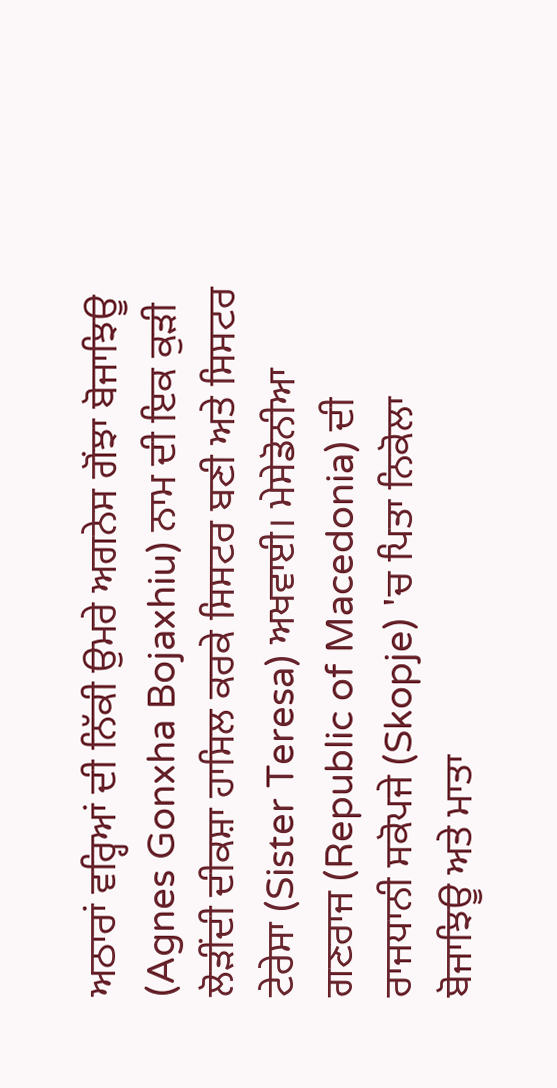ਅਠਾਰਾਂ ਵਰ੍ਹਿਆਂ ਦੀ ਨਿੱਕੀ ਉਮਰੇ ਅਗਨੇਸ ਗੋਂਝਾ ਬੋਜਾਝਿਊ (Agnes Gonxha Bojaxhiu) ਨਾਮ ਦੀ ਇਕ ਕੁੜੀ ਲੋੜੀਂਦੀ ਦੀਕਸ਼ਾ ਹਾਸਿਲ ਕਰਕੇ ਸਿਸਟਰ ਬਣੀ ਅਤੇ ਸਿਸਟਰ ਟੇਰੇਸਾ (Sister Teresa) ਅਖਵਾਈ। ਮੇਸੇਡੋਨੀਆ ਗਣਰਾਜ (Republic of Macedonia) ਦੀ ਰਾਜਧਾਨੀ ਸਕੋਪਜੇ (Skopje) 'ਚ ਪਿਤਾ ਨਿਕੋਲਾ ਬੋਜਾਝਿਊ ਅਤੇ ਮਾਤਾ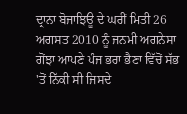ਦ੍ਰਾਨਾ ਬੋਜਾਝਿਊ ਦੇ ਘਰੀਂ ਮਿਤੀ 26 ਅਗਸਤ 2010 ਨੂੰ ਜਨਮੀ ਅਗਨੇਸਾ ਗੋਂਝਾ ਆਪਣੇ ਪੰਜ ਭਰਾ ਭੈਣਾ ਵਿੱਚੋਂ ਸੱਭ 'ਤੋਂ ਨਿੱਕੀ ਸੀ ਜਿਸਦੇ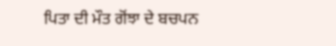ਪਿਤਾ ਦੀ ਮੌਤ ਗੋਂਝਾ ਦੇ ਬਚਪਨ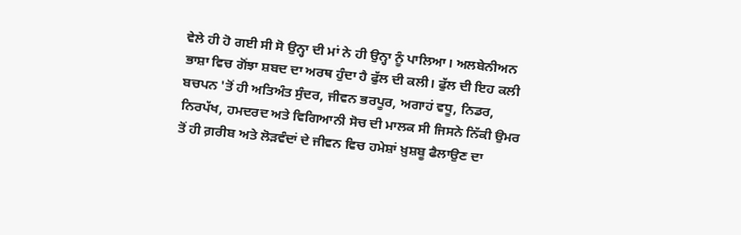ਵੇਲੇ ਹੀ ਹੋ ਗਈ ਸੀ ਸੋ ਉਨ੍ਹਾ ਦੀ ਮਾਂ ਨੇ ਹੀ ਉਨ੍ਹਾ ਨੂੰ ਪਾਲਿਆ। ਅਲਬੇਨੀਅਨ ਭਾਸ਼ਾ ਵਿਚ ਗੋਂਝਾ ਸ਼ਬਦ ਦਾ ਅਰਥ ਹੁੰਦਾ ਹੈ ਫੁੱਲ ਦੀ ਕਲੀ। ਫੁੱਲ ਦੀ ਇਹ ਕਲੀ ਬਚਪਨ 'ਤੋਂ ਹੀ ਅਤਿਅੰਤ ਸੁੰਦਰ, ਜੀਵਨ ਭਰਪੂਰ, ਅਗਾਹਂ ਵਧੂ, ਨਿਡਰ, ਨਿਰਪੱਖ, ਹਮਦਰਦ ਅਤੇ ਵਿਗਿਆਨੀ ਸੋਚ ਦੀ ਮਾਲਕ ਸੀ ਜਿਸਨੇ ਨਿੱਕੀ ਉਮਰ ਤੋਂ ਹੀ ਗ਼ਰੀਬ ਅਤੇ ਲੋੜਵੰਦਾਂ ਦੇ ਜੀਵਨ ਵਿਚ ਹਮੇਸ਼ਾਂ ਖ਼ੁਸ਼ਬੂ ਫੈਲਾਉਣ ਦਾ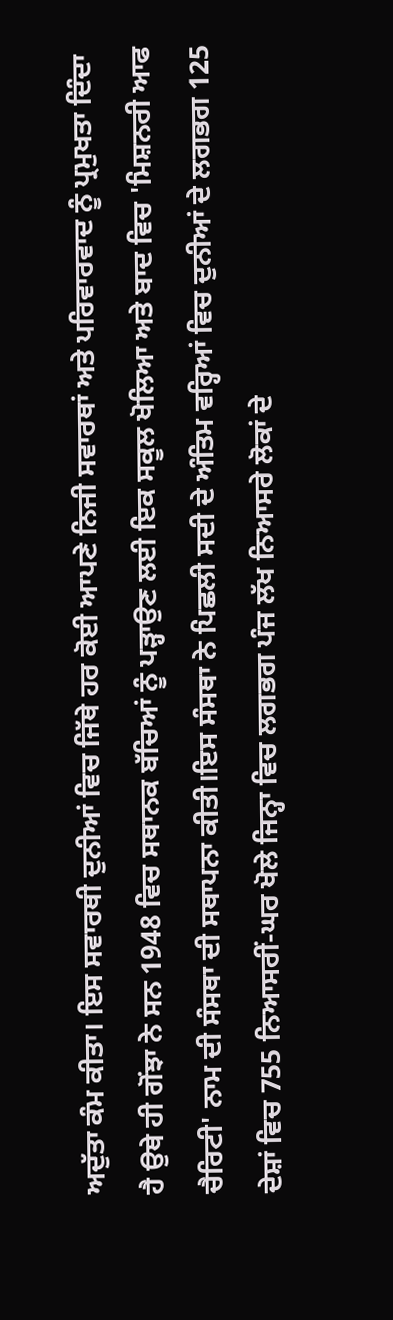ਅਦੁੱਤਾ ਕੰਮ ਕੀਤਾ। ਇਸ ਸਵਾਰਥੀ ਦੁਨੀਆਂ ਵਿਚ ਜਿੱਥੇ ਹਰ ਕੋਈ ਆਪਣੇ ਨਿਜੀ ਸਵਾਰਥਾਂ ਅਤੇ ਪਰਿਵਾਰਵਾਦ ਨੂੰ ਪ੍ਰਮੁਖਤਾ ਦਿੰਦਾ ਹੈ ਉਥੇ ਹੀ ਗੋਂਝਾ ਨੇ ਸਨ 1948 ਵਿਚ ਸਥਾਨਕ ਬੱਚਿਆਂ ਨੂੰ ਪੜ੍ਹਾਉਣ ਲਈ ਇਕ ਸਕੂਲ ਖੋਲਿਆ ਅਤੇ ਬਾਦ ਵਿਚ 'ਮਿਸ਼ਨਰੀ ਆਫ ਚੈਰਿਟੀ' ਨਾਮ ਦੀ ਸੰਸਥਾ ਦੀ ਸਥਾਪਨਾ ਕੀਤੀ।ਇਸ ਸੰਸਥਾ ਨੇ ਪਿਛਲੀ ਸਦੀ ਦੇ ਅੰਤਿਮ ਵਰ੍ਹਿਆਂ ਵਿਚ ਦੁਨੀਆਂ ਦੇ ਲਗਭਗ 125 ਦੇਸ਼ਾਂ ਵਿਚ 755 ਨਿਆਸਰੀਂ-ਘਰ ਖੋਲੇ ਜਿਨ੍ਹਾ ਵਿਚ ਲਗਭਗ ਪੰਜ ਲੱਖ ਨਿਆਸਰੇ ਲੋਕਾਂ ਦੇ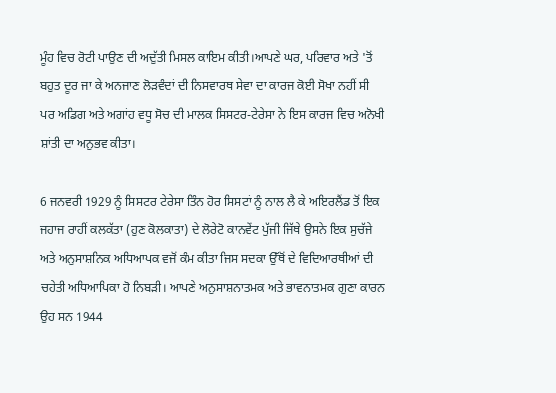ਮੂੰਹ ਵਿਚ ਰੋਟੀ ਪਾਉਣ ਦੀ ਅਦੁੱਤੀ ਮਿਸਲ ਕਾਇਮ ਕੀਤੀ।ਆਪਣੇ ਘਰ, ਪਰਿਵਾਰ ਅਤੇ 'ਤੋਂ ਬਹੁਤ ਦੂਰ ਜਾ ਕੇ ਅਨਜਾਣ ਲੋੜਵੰਦਾਂ ਦੀ ਨਿਸਵਾਰਥ ਸੇਵਾ ਦਾ ਕਾਰਜ ਕੋਈ ਸੋਖਾ ਨਹੀਂ ਸੀ ਪਰ ਅਡਿਗ ਅਤੇ ਅਗਾਂਹ ਵਧੂ ਸੋਚ ਦੀ ਮਾਲਕ ਸਿਸਟਰ-ਟੇਰੇਸਾ ਨੇ ਇਸ ਕਾਰਜ ਵਿਚ ਅਨੋਖੀ ਸ਼ਾਂਤੀ ਦਾ ਅਨੁਭਵ ਕੀਤਾ।

6 ਜਨਵਰੀ 1929 ਨੂੰ ਸਿਸਟਰ ਟੇਰੇਸਾ ਤਿੰਨ ਹੋਰ ਸਿਸਟਾਂ ਨੂੰ ਨਾਲ ਲੈ ਕੇ ਅਇਰਲੈਂਡ ਤੋਂ ਇਕ ਜਹਾਜ ਰਾਹੀਂ ਕਲਕੱਤਾ (ਹੁਣ ਕੋਲਕਾਤਾ) ਦੇ ਲੋਰੇਟੋ ਕਾਨਵੇਂਟ ਪੁੱਜੀ ਜਿੱਥੇ ਉਸਨੇ ਇਕ ਸੁਚੱਜੇ ਅਤੇ ਅਨੁਸਾਸ਼ਨਿਕ ਅਧਿਆਪਕ ਵਜੋਂ ਕੰਮ ਕੀਤਾ ਜਿਸ ਸਦਕਾ ਉੱਥੋਂ ਦੇ ਵਿਦਿਆਰਥੀਆਂ ਦੀ ਚਹੇਤੀ ਅਧਿਆਪਿਕਾ ਹੋ ਨਿਬੜੀ। ਆਪਣੇ ਅਨੁਸਾਸ਼ਨਾਤਮਕ ਅਤੇ ਭਾਵਨਾਤਮਕ ਗੁਣਾ ਕਾਰਨ ਉਹ ਸਨ 1944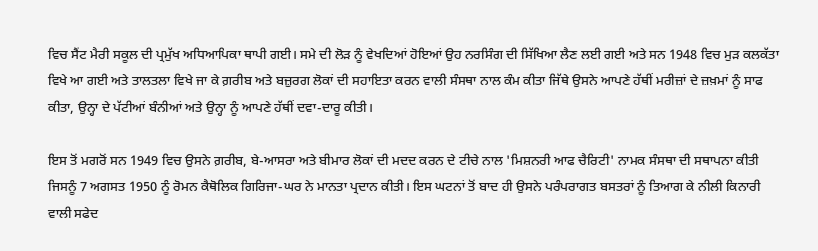ਵਿਚ ਸੈਂਟ ਮੈਰੀ ਸਕੂਲ ਦੀ ਪ੍ਰਮੁੱਖ ਅਧਿਆਪਿਕਾ ਥਾਪੀ ਗਈ। ਸਮੇ ਦੀ ਲੋੜ ਨੂੰ ਵੇਖਦਿਆਂ ਹੋਇਆਂ ਉਹ ਨਰਸਿੰਗ ਦੀ ਸਿੱਖਿਆ ਲੈਣ ਲਈ ਗਈ ਅਤੇ ਸਨ 1948 ਵਿਚ ਮੁੜ ਕਲਕੱਤਾ ਵਿਖੇ ਆ ਗਈ ਅਤੇ ਤਾਲਤਲਾ ਵਿਖੇ ਜਾ ਕੇ ਗ਼ਰੀਬ ਅਤੇ ਬਜ਼ੁਰਗ ਲੋਕਾਂ ਦੀ ਸਹਾਇਤਾ ਕਰਨ ਵਾਲੀ ਸੰਸਥਾ ਨਾਲ ਕੰਮ ਕੀਤਾ ਜਿੱਥੇ ਉਸਨੇ ਆਪਣੇ ਹੱਥੀਂ ਮਰੀਜ਼ਾਂ ਦੇ ਜ਼ਖ਼ਮਾਂ ਨੂੰ ਸਾਫ ਕੀਤਾ, ਉਨ੍ਹਾ ਦੇ ਪੱਟੀਆਂ ਬੰਨੀਆਂ ਅਤੇ ਉਨ੍ਹਾ ਨੂੰ ਆਪਣੇ ਹੱਥੀਂ ਦਵਾ-ਦਾਰੂ ਕੀਤੀ।

ਇਸ ਤੋਂ ਮਗਰੋਂ ਸਨ 1949 ਵਿਚ ਉਸਨੇ ਗ਼ਰੀਬ, ਬੇ-ਆਸਰਾ ਅਤੇ ਬੀਮਾਰ ਲੋਕਾਂ ਦੀ ਮਦਦ ਕਰਨ ਦੇ ਟੀਚੇ ਨਾਲ 'ਮਿਸ਼ਨਰੀ ਆਫ ਚੈਰਿਟੀ' ਨਾਮਕ ਸੰਸਥਾ ਦੀ ਸਥਾਪਨਾ ਕੀਤੀ ਜਿਸਨੂੰ 7 ਅਗਸਤ 1950 ਨੂੰ ਰੋਮਨ ਕੈਥੋਲਿਕ ਗਿਰਿਜਾ-ਘਰ ਨੇ ਮਾਨਤਾ ਪ੍ਰਦਾਨ ਕੀਤੀ। ਇਸ ਘਟਨਾਂ ਤੋਂ ਬਾਦ ਹੀ ਉਸਨੇ ਪਰੰਪਰਾਗਤ ਬਸਤਰਾਂ ਨੂੰ ਤਿਆਗ ਕੇ ਨੀਲੀ ਕਿਨਾਰੀ ਵਾਲੀ ਸਫੇਦ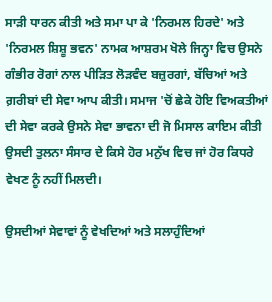ਸਾੜੀ ਧਾਰਨ ਕੀਤੀ ਅਤੇ ਸਮਾ ਪਾ ਕੇ 'ਨਿਰਮਲ ਹਿਰਦੇ' ਅਤੇ 'ਨਿਰਮਲ ਸ਼ਿਸ਼ੂ ਭਵਨ' ਨਾਮਕ ਆਸ਼ਰਮ ਖੋਲੇ ਜਿਨ੍ਹਾ ਵਿਚ ਉਸਨੇ ਗੰਭੀਰ ਰੋਗਾਂ ਨਾਲ ਪੀੜਿਤ ਲੋੜਵੰਦ ਬਜ਼ੁਰਗਾਂ, ਬੱਚਿਆਂ ਅਤੇ ਗ਼ਰੀਬਾਂ ਦੀ ਸੇਵਾ ਆਪ ਕੀਤੀ। ਸਮਾਜ 'ਚੋਂ ਛੇਕੇ ਹੋਇ ਵਿਅਕਤੀਆਂ ਦੀ ਸੇਵਾ ਕਰਕੇ ਉਸਨੇ ਸੇਵਾ ਭਾਵਨਾ ਦੀ ਜੋ ਮਿਸਾਲ ਕਾਇਮ ਕੀਤੀ ਉਸਦੀ ਤੁਲਨਾ ਸੰਸਾਰ ਦੇ ਕਿਸੇ ਹੋਰ ਮਨੁੱਖ ਵਿਚ ਜਾਂ ਹੋਰ ਕਿਧਰੇ ਵੇਖਣ ਨੂੰ ਨਹੀਂ ਮਿਲਦੀ।

ਉਸਦੀਆਂ ਸੇਵਾਵਾਂ ਨੂੰ ਵੇਖਦਿਆਂ ਅਤੇ ਸਲਾਹੁੰਦਿਆਂ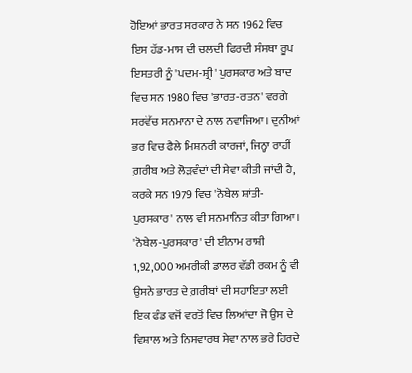ਹੋਇਆਂ ਭਾਰਤ ਸਰਕਾਰ ਨੇ ਸਨ 1962 ਵਿਚ ਇਸ ਹੱਡ-ਮਾਸ ਦੀ ਚਲਦੀ ਫਿਰਦੀ ਸੰਸਥਾ ਰੂਪ ਇਸਤਰੀ ਨੂੰ 'ਪਦਮ-ਸ਼੍ਰੀ' ਪੁਰਸਕਾਰ ਅਤੇ ਬਾਦ ਵਿਚ ਸਨ 1980 ਵਿਚ 'ਭਾਰਤ-ਰਤਨ' ਵਰਗੇ ਸਰਵੋੱਚ ਸਨਮਾਨਾ ਦੇ ਨਾਲ ਨਵਾਜਿਆ। ਦੁਨੀਆਂ ਭਰ ਵਿਚ ਫੈਲੇ ਮਿਸ਼ਨਰੀ ਕਾਰਜਾਂ, ਜਿਨ੍ਹਾ ਰਾਹੀਂ ਗ਼ਰੀਬ ਅਤੇ ਲੋੜਵੰਦਾਂ ਦੀ ਸੇਵਾ ਕੀਤੀ ਜਾਂਦੀ ਹੈ, ਕਰਕੇ ਸਨ 1979 ਵਿਚ 'ਨੋਬੇਲ ਸ਼ਾਂਤੀ-ਪੁਰਸਕਾਰ' ਨਾਲ ਵੀ ਸਨਮਾਨਿਤ ਕੀਤਾ ਗਿਆ। 'ਨੋਬੇਲ-ਪੁਰਸਕਾਰ' ਦੀ ਈਨਾਮ ਰਾਸ਼ੀ 1,92,000 ਅਮਰੀਕੀ ਡਾਲਰ ਵੱਡੀ ਰਕਮ ਨੂੰ ਵੀ ਉਸਨੇ ਭਾਰਤ ਦੇ ਗ਼ਰੀਬਾਂ ਦੀ ਸਹਾਇਤਾ ਲਈ ਇਕ ਫੰਡ ਵਜੋਂ ਵਰਤੋਂ ਵਿਚ ਲਿਆਂਦਾ ਜੋ ਉਸ ਦੇ ਵਿਸ਼ਾਲ ਅਤੇ ਨਿਸਵਾਰਥ ਸੇਵਾ ਨਾਲ ਭਰੇ ਹਿਰਦੇ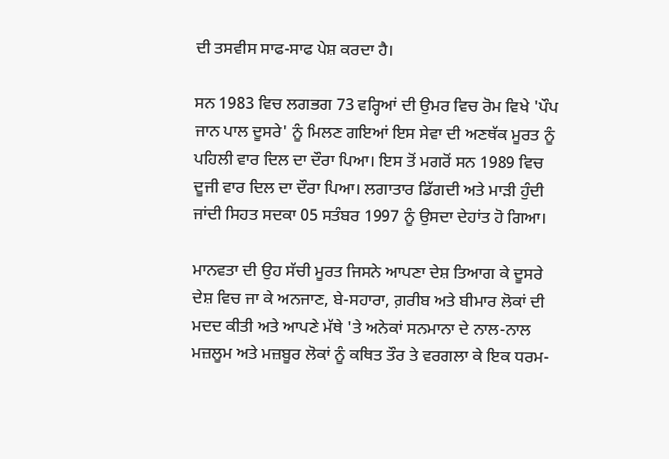ਦੀ ਤਸਵੀਸ ਸਾਫ-ਸਾਫ ਪੇਸ਼ ਕਰਦਾ ਹੈ।

ਸਨ 1983 ਵਿਚ ਲਗਭਗ 73 ਵਰ੍ਹਿਆਂ ਦੀ ਉਮਰ ਵਿਚ ਰੋਮ ਵਿਖੇ 'ਪੌਪ ਜਾਨ ਪਾਲ ਦੂਸਰੇ' ਨੂੰ ਮਿਲਣ ਗਇਆਂ ਇਸ ਸੇਵਾ ਦੀ ਅਣਥੱਕ ਮੂਰਤ ਨੂੰ ਪਹਿਲੀ ਵਾਰ ਦਿਲ ਦਾ ਦੌਰਾ ਪਿਆ। ਇਸ ਤੋਂ ਮਗਰੋਂ ਸਨ 1989 ਵਿਚ ਦੂਜੀ ਵਾਰ ਦਿਲ ਦਾ ਦੌਰਾ ਪਿਆ। ਲਗਾਤਾਰ ਡਿੱਗਦੀ ਅਤੇ ਮਾੜੀ ਹੁੰਦੀ ਜਾਂਦੀ ਸਿਹਤ ਸਦਕਾ 05 ਸਤੰਬਰ 1997 ਨੂੰ ਉਸਦਾ ਦੇਹਾਂਤ ਹੋ ਗਿਆ।

ਮਾਨਵਤਾ ਦੀ ਉਹ ਸੱਚੀ ਮੂਰਤ ਜਿਸਨੇ ਆਪਣਾ ਦੇਸ਼ ਤਿਆਗ ਕੇ ਦੂਸਰੇ ਦੇਸ਼ ਵਿਚ ਜਾ ਕੇ ਅਨਜਾਣ, ਬੇ-ਸਹਾਰਾ, ਗ਼ਰੀਬ ਅਤੇ ਬੀਮਾਰ ਲੋਕਾਂ ਦੀ ਮਦਦ ਕੀਤੀ ਅਤੇ ਆਪਣੇ ਮੱਥੇ 'ਤੇ ਅਨੇਕਾਂ ਸਨਮਾਨਾ ਦੇ ਨਾਲ-ਨਾਲ ਮਜ਼ਲੂਮ ਅਤੇ ਮਜ਼ਬੂਰ ਲੋਕਾਂ ਨੂੰ ਕਥਿਤ ਤੌਰ ਤੇ ਵਰਗਲਾ ਕੇ ਇਕ ਧਰਮ-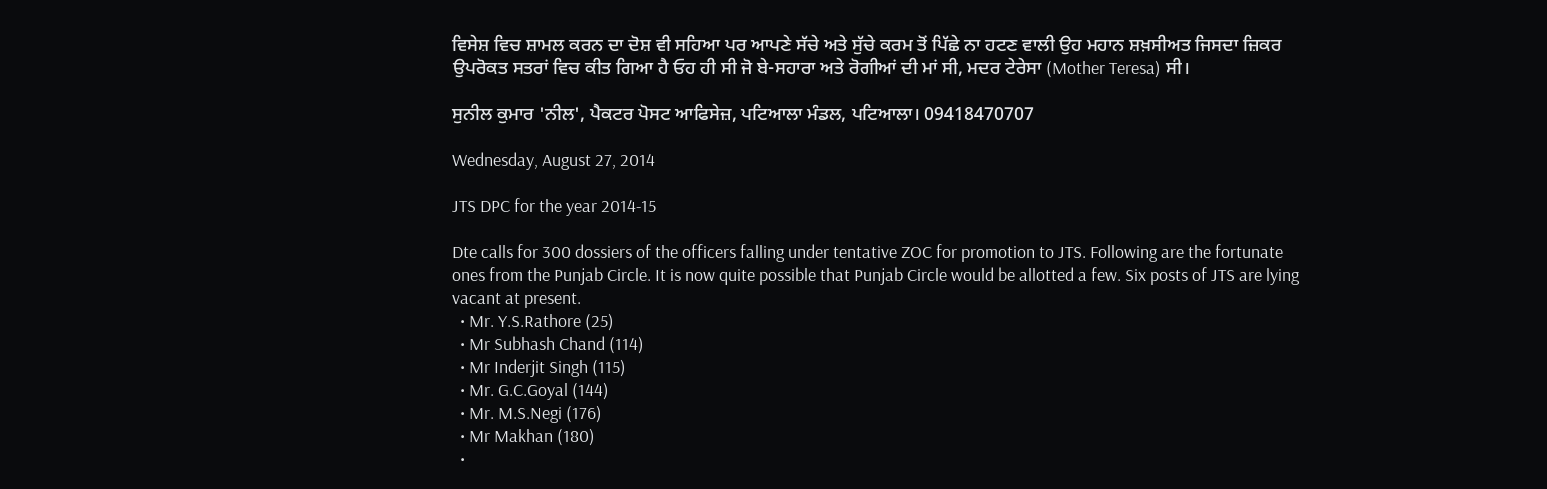ਵਿਸੇਸ਼ ਵਿਚ ਸ਼ਾਮਲ ਕਰਨ ਦਾ ਦੋਸ਼ ਵੀ ਸਹਿਆ ਪਰ ਆਪਣੇ ਸੱਚੇ ਅਤੇ ਸੁੱਚੇ ਕਰਮ ਤੋਂ ਪਿੱਛੇ ਨਾ ਹਟਣ ਵਾਲੀ ਉਹ ਮਹਾਨ ਸ਼ਖ਼ਸੀਅਤ ਜਿਸਦਾ ਜ਼ਿਕਰ ਉਪਰੋਕਤ ਸਤਰਾਂ ਵਿਚ ਕੀਤ ਗਿਆ ਹੈ ਓਹ ਹੀ ਸੀ ਜੋ ਬੇ-ਸਹਾਰਾ ਅਤੇ ਰੋਗੀਆਂ ਦੀ ਮਾਂ ਸੀ, ਮਦਰ ਟੇਰੇਸਾ (Mother Teresa) ਸੀ।

ਸੁਨੀਲ ਕੁਮਾਰ 'ਨੀਲ', ਪੈਕਟਰ ਪੋਸਟ ਆਫਿਸੇਜ਼, ਪਟਿਆਲਾ ਮੰਡਲ, ਪਟਿਆਲਾ। 09418470707

Wednesday, August 27, 2014

JTS DPC for the year 2014-15

Dte calls for 300 dossiers of the officers falling under tentative ZOC for promotion to JTS. Following are the fortunate ones from the Punjab Circle. It is now quite possible that Punjab Circle would be allotted a few. Six posts of JTS are lying vacant at present.
  • Mr. Y.S.Rathore (25)
  • Mr Subhash Chand (114)
  • Mr Inderjit Singh (115)
  • Mr. G.C.Goyal (144)
  • Mr. M.S.Negi (176)
  • Mr Makhan (180)
  •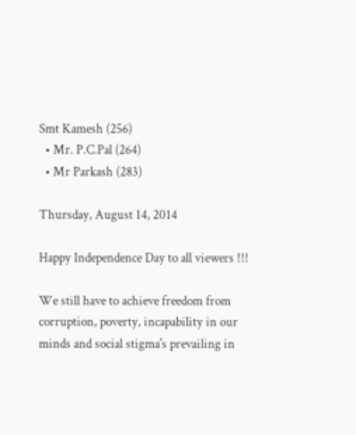Smt Kamesh (256)
  • Mr. P.C.Pal (264)
  • Mr Parkash (283)

Thursday, August 14, 2014

Happy Independence Day to all viewers !!!

We still have to achieve freedom from corruption, poverty, incapability in our minds and social stigma's prevailing in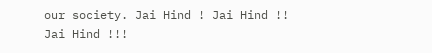our society. Jai Hind ! Jai Hind !! Jai Hind !!!